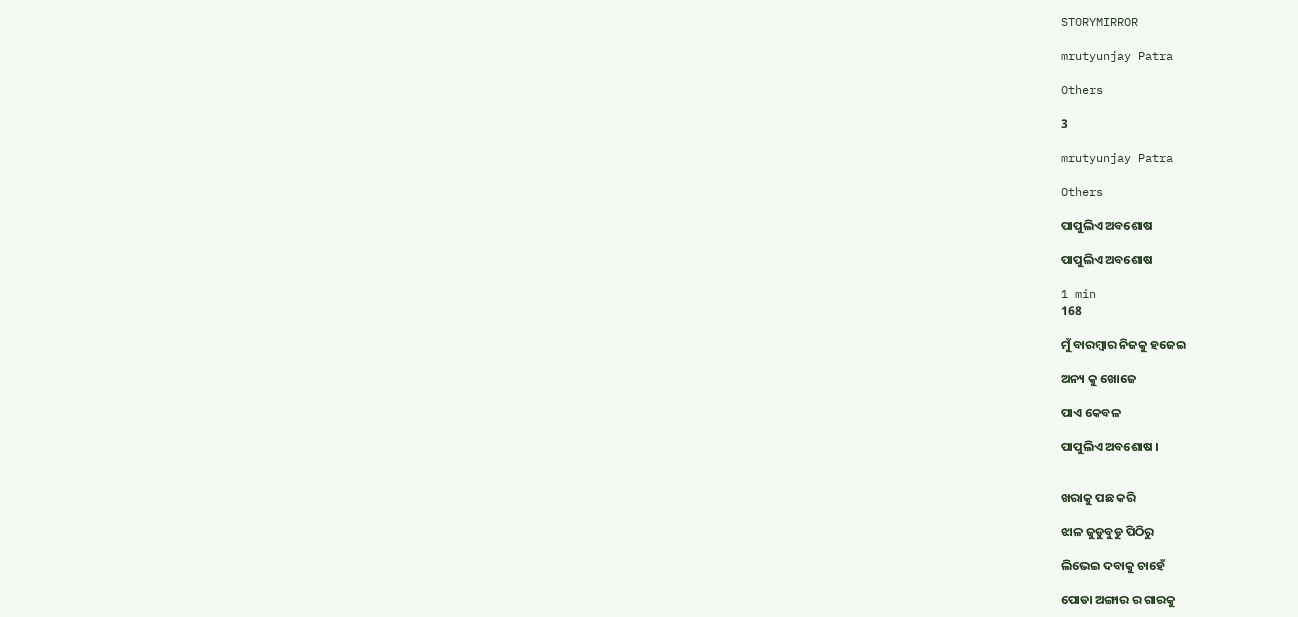STORYMIRROR

mrutyunjay Patra

Others

3

mrutyunjay Patra

Others

ପାପୁଲିଏ ଅବଶୋଷ

ପାପୁଲିଏ ଅବଶୋଷ

1 min
168

ମୁଁ ବାରମ୍ବାର ନିଜକୁ ହଜେଇ

ଅନ୍ୟ କୁ ଖୋଜେ

ପାଏ କେବଳ

ପାପୁଲିଏ ଅବଶୋଷ ।


ଖରାକୁ ପଛ କରି

ଝାଳ ଜୁଡୁବୁଡୁ ପିଠିରୁ

ଲିଭେଇ ଦବାକୁ ଚାହେଁ

ପୋଡା ଅଙ୍ଗାର ର ଗାରକୁ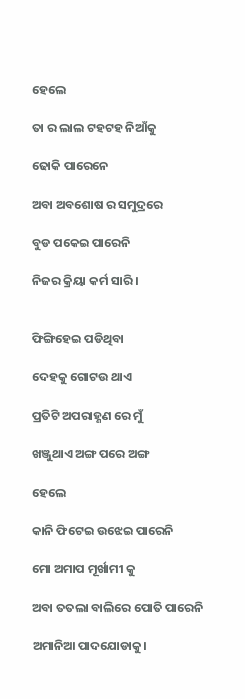ହେଲେ

ତା ର ଲାଲ ଟହଟହ ନିଆଁକୁ

ଢୋକି ପାରେନେ

ଅବା ଅବଶୋଷ ର ସମୁଦ୍ରରେ

ବୁଡ ପକେଇ ପାରେନି

ନିଜର କ୍ରିୟା କର୍ମ ସାରି ।


ଫିଙ୍ଗିହେଇ ପଡିଥିବା

ଦେହକୁ ଗୋଟଉ ଥାଏ

ପ୍ରତିଟି ଅପରାହ୍ଣଣ ରେ ମୁଁ

ଖଞ୍ଜୁଥାଏ ଅଙ୍ଗ ପରେ ଅଙ୍ଗ

ହେଲେ

କାନି ଫିଟେଇ ଉଝେଇ ପାରେନି

ମୋ ଅମାପ ମୂର୍ଖାମୀ କୁ

ଅବା ତତଲା ବାଲିରେ ପୋତି ପାରେନି

ଅମାନିଆ ପାଦଯୋଡାକୁ।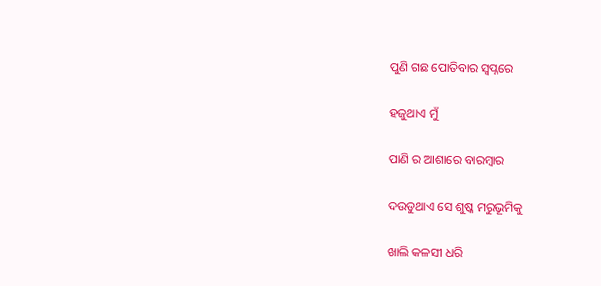ପୁଣି ଗଛ ପୋତିବାର ସ୍ୱପ୍ନରେ

ହଜୁଥାଏ ମୁଁ

ପାଣି ର ଆଶାରେ ବାରମ୍ବାର

ଦଉଡୁଥାଏ ସେ ଶୁଷ୍କ ମରୁଭୂମିକୁ

ଖାଲି କଳସୀ ଧରି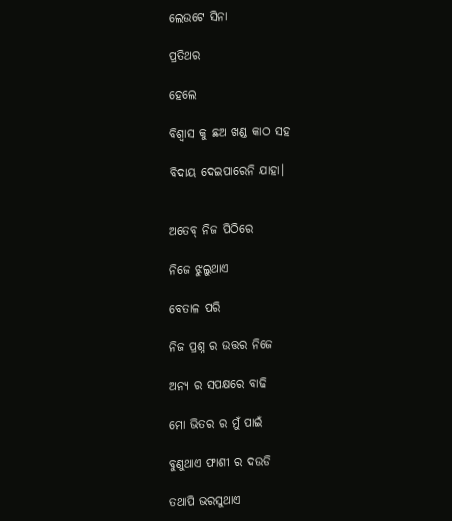ଲେଉଟେ ସିନା

ପ୍ରତିଥର

ହେଲେ

ବିଶ୍ୱାସ କୁ ଛଅ ଖଣ୍ଡ କାଠ ସହ

ବିଦାୟ ଦେଇପାରେନି ଯାହା।


ଅତେବ୍ ନିଜ ପିଠିରେ

ନିଜେ ଝୁଲୁଥାଏ

ବେତାଳ ପରି

ନିଜ ପ୍ରଶ୍ନ ର ଉତ୍ତର ନିଜେ

ଅନ୍ୟ ର ସପକ୍ଷରେ ବାଢି

ମୋ ଭିତର ର ମୁଁ ପାଇଁ

ବୁଣୁଥାଏ ଫାଶୀ ର ଦଉଡି

ତଥାପି ଭରସୁଥାଏ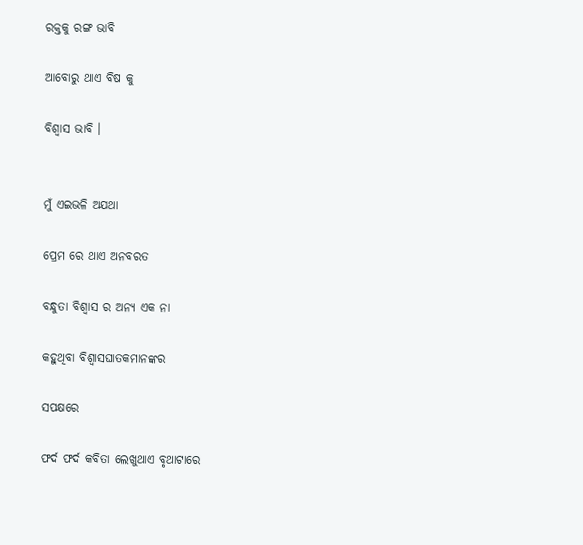ରକ୍ତକୁ ରଙ୍ଗ ଭାବି

ଆବୋରୁ ଥାଏ ବିଷ କୁ

ବିଶ୍ୱାସ ଭାବି ।


ମୁଁ ଏଇଭଳି ଅଯଥା

ପ୍ରେମ ରେ ଥାଏ ଅନବରତ

ବନ୍ଧୁତା ବିଶ୍ୱାସ ର ଅନ୍ୟ ଏକ ନା

କହୁଥିବା ବିଶ୍ୱାସଘାତକମାନଙ୍କର

ସପକ୍ଷରେ

ଫର୍ଦ ଫର୍ଦ କବିତା ଲେଖୁଥାଏ ବୃଥାଟାରେ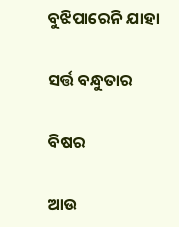ବୁଝିପାରେନି ଯାହା

ସର୍ତ୍ତ ବନ୍ଧୁତାର

ବିଷର

ଆଉ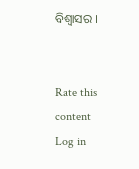ବିଶ୍ୱାସର ।


Rate this content
Log in